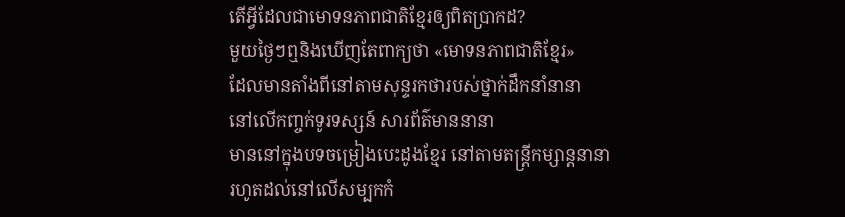តើអ្វីដែលជាមោទនភាពជាតិខ្មែរឲ្យពិតប្រាកដ?
មួយថ្ងៃៗឮនិងឃើញតែពាក្យថា «មោទនភាពជាតិខ្មែរ»
ដែលមានតាំងពីនៅតាមសុន្ទរកថារបស់ថ្នាក់ដឹកនាំនានា
នៅលើកញ្ចក់ទូរទស្សន៍ សារព័ត៌មាននានា
មាននៅក្នុងបទចម្រៀងបេះដូងខ្មែរ នៅតាមតន្ត្រីកម្សាន្តនានា
រហូតដល់នៅលើសម្បកកំ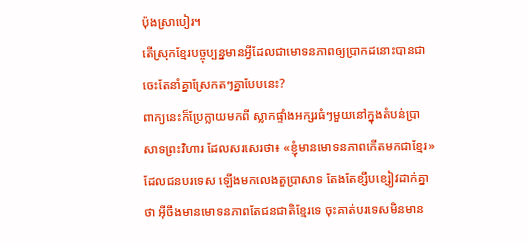ប៉ុងស្រាបៀរ។
តើស្រុកខ្មែរបច្ចុប្បន្នមានអ្វីដែលជាមោទនភាពឲ្យប្រាកដនោះបានជា
ចេះតែនាំគ្នាស្រែកតៗគ្នាបែបនេះ?
ពាក្យនេះក៏ប្រែក្លាយមកពី ស្លាកផ្ទាំងអក្សរធំៗមួយនៅក្នុងតំបន់ប្រាសាទព្រះវិហារ ដែលសរសេរថា៖ «ខ្ញុំមានមោទនភាពកើតមកជាខ្មែរ» ដែលជនបរទេស ឡើងមកលេងតួប្រាសាទ តែងតែខ្សឹបខ្សៀវដាក់គ្នាថា អ៊ីចឹងមានមោទនភាពតែជនជាតិខ្មែរទេ ចុះគាត់បរទេសមិនមាន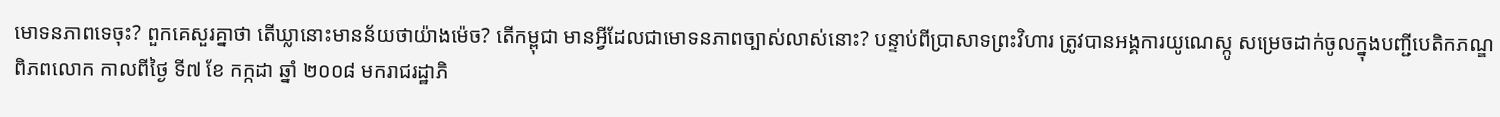មោទនភាពទេចុះ? ពួកគេសួរគ្នាថា តើឃ្លានោះមានន័យថាយ៉ាងម៉េច? តើកម្ពុជា មានអ្វីដែលជាមោទនភាពច្បាស់លាស់នោះ? បន្ទាប់ពីប្រាសាទព្រះវិហារ ត្រូវបានអង្គការយូណេស្កូ សម្រេចដាក់ចូលក្នុងបញ្ជីបេតិកភណ្ឌពិភពលោក កាលពីថៃ្ង ទី៧ ខែ កក្កដា ឆ្នាំ ២០០៨ មករាជរដ្ឋាភិ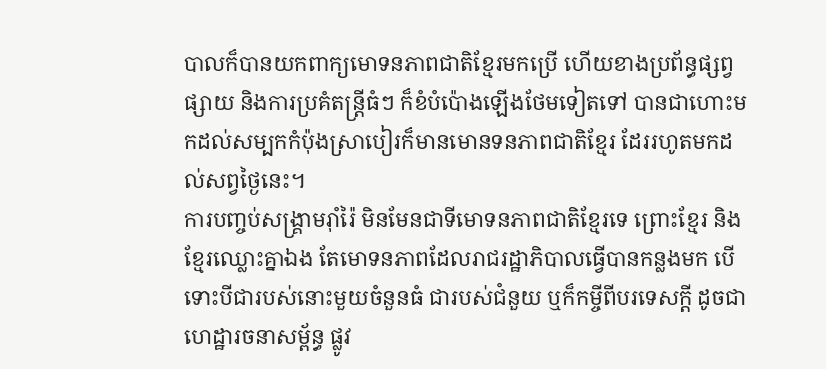បាលក៏បានយកពាក្យមោទនភាពជាតិខ្មែរមកប្រើ ហើយខាងប្រព័ន្ធផ្សព្វផ្សាយ និងការប្រគំតន្ត្រីធំៗ ក៏ខំបំប៉ោងឡើងថែមទៀតទៅ បានជាហោះមកដល់សម្បកកំប៉ុងស្រាបៀរក៏មានមោនទនភាពជាតិខ្មែរ ដែររហូតមកដល់សព្វថ្ងៃនេះ។
ការបញ្ចប់សង្គ្រាមរ៉ាំរ៉ៃ មិនមែនជាទីមោទនភាពជាតិខ្មែរទេ ព្រោះខ្មែរ និងខ្មែរឈ្លោះគ្នាឯង តែមោទនភាពដែលរាជរដ្ឋាភិបាលធ្វើបានកន្លងមក បើទោះបីជារបស់នោះមួយចំនួនធំ ជារបស់ជំនួយ ឬក៏កម្ចីពីបរទេសក្តី ដូចជា ហេដ្ឋារចនាសម្ព័ន្ធ ផ្លូវ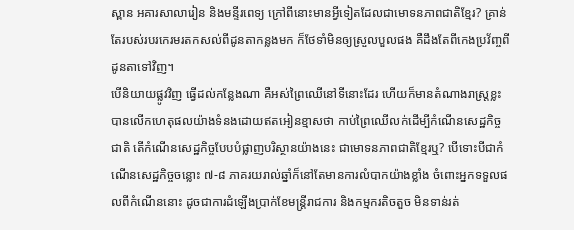ស្ពាន អគារសាលារៀន និងមន្ទីរពេទ្យ ក្រៅពីនោះមានអ្វីទៀតដែលជាមោទនភាពជាតិខ្មែរ? គ្រាន់តែរបស់របរកេរមរតកសល់ពីដូនតាកន្លងមក ក៏ថែទាំមិនឲ្យស្រួលបួលផង គឺដឹងតែពីកេងប្រវ័ញ្ចពីដូនតាទៅវិញ។
បើនិយាយផ្លូវវិញ ធ្វើដល់កន្លែងណា គឺអស់ព្រៃឈើនៅទីនោះដែរ ហើយក៏មានតំណាងរាស្រ្តខ្លះ បានលើកហេតុផលយ៉ាងទំនងដោយឥតអៀនខ្មាសថា កាប់ព្រៃឈើលក់ដើម្បីកំណើនសេដ្ឋកិច្ចជាតិ តើកំណើនសេដ្ឋកិច្ចបែបបំផ្លាញបរិស្ថានយ៉ាងនេះ ជាមោទនភាពជាតិខ្មែរឬ? បើទោះបីជាកំណើនសេដ្ឋកិច្ចចន្លោះ ៧-៨ ភាគរយរាល់ឆ្នាំក៏នៅតែមានការលំបាកយ៉ាងខ្លាំង ចំពោះអ្នកទទួលផលពីកំណើននោះ ដូចជាការដំឡើងប្រាក់ខែមន្ត្រីរាជការ និងកម្មករតិចតួច មិនទាន់រត់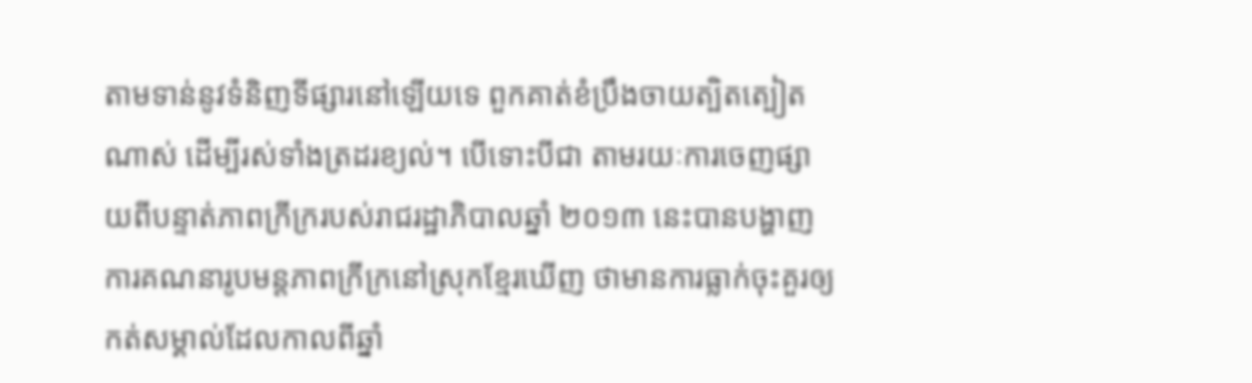តាមទាន់នូវទំនិញទីផ្សារនៅឡើយទេ ពួកគាត់ខំប្រឹងចាយត្បិតត្បៀតណាស់ ដើម្បីរស់ទាំងត្រដរខ្យល់។ បើទោះបីជា តាមរយៈការចេញផ្សាយពីបន្ទាត់ភាពក្រីក្ររបស់រាជរដ្ឋាភិបាលឆ្នាំ ២០១៣ នេះបានបង្ហាញការគណនារូបមន្តភាពក្រីក្រនៅស្រុកខ្មែរឃើញ ថាមានការធ្លាក់ចុះគួរឲ្យកត់សម្គាល់ដែលកាលពីឆ្នាំ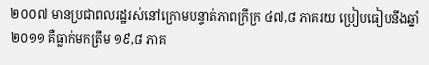២០០៧ មានប្រជាពលរដ្ឋរស់នៅក្រោមបន្ទាត់ភាពក្រីក្រ ៤៧,៨ ភាគរយ ប្រៀបធៀបនឹងឆ្នាំ ២០១១ គឺធ្លាក់មកត្រឹម ១៩,៨ ភាគ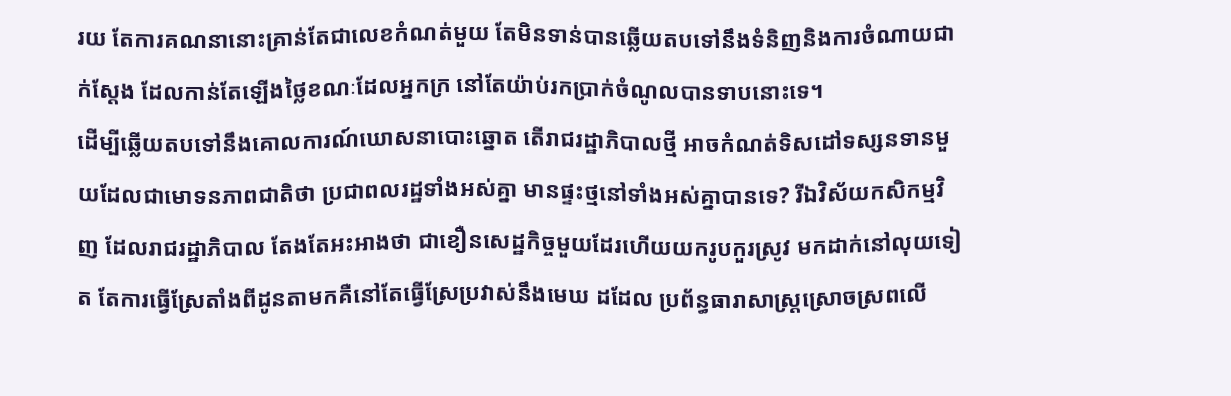រយ តែការគណនានោះគ្រាន់តែជាលេខកំណត់មួយ តែមិនទាន់បានឆ្លើយតបទៅនឹងទំនិញនិងការចំណាយជាក់ស្តែង ដែលកាន់តែឡើងថ្លៃខណៈដែលអ្នកក្រ នៅតែយ៉ាប់រកប្រាក់ចំណូលបានទាបនោះទេ។
ដើម្បីឆ្លើយតបទៅនឹងគោលការណ៍ឃោសនាបោះឆ្នោត តើរាជរដ្ឋាភិបាលថ្មី អាចកំណត់ទិសដៅទស្សនទានមួយដែលជាមោទនភាពជាតិថា ប្រជាពលរដ្ឋទាំងអស់គ្នា មានផ្ទះថ្មនៅទាំងអស់គ្នាបានទេ? រីឯវិស័យកសិកម្មវិញ ដែលរាជរដ្ឋាភិបាល តែងតែអះអាងថា ជាខឿនសេដ្ឋកិច្ចមួយដែរហើយយករូបកួរស្រូវ មកដាក់នៅលុយទៀត តែការធ្វើស្រែតាំងពីដូនតាមកគឺនៅតែធ្វើស្រែប្រវាស់នឹងមេឃ ដដែល ប្រព័ន្ធធារាសាស្រ្តស្រោចស្រពលើ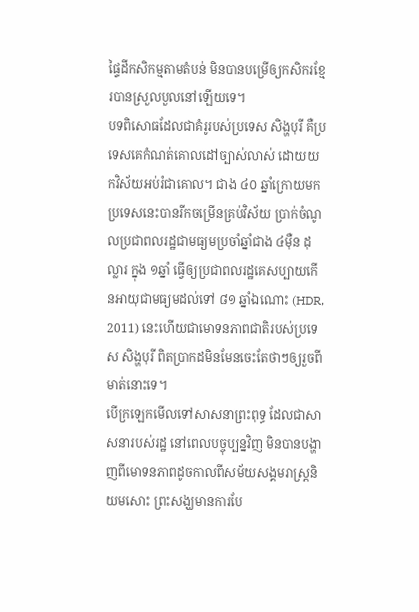ផ្ទៃដីកសិកម្មតាមតំបន់ មិនបានបម្រើឲ្យកសិករខ្មែរបានស្រួលបួលនៅឡើយទេ។
បទពិសោធដែលជាគំរូរបស់ប្រទេស សិង្ហបុរី គឺប្រទេសគេកំណត់គោលដៅច្បាស់លាស់ ដោយយកវិស័យអប់រំជាគោល។ ជាង ៤០ ឆ្នាំក្រោយមកប្រទេសនេះបានរីកចម្រើនគ្រប់វិស័យ ប្រាក់ចំណូលប្រជាពលរដ្ឋជាមធ្យមប្រចាំឆ្នាំជាង ៤ម៉ឺន ដុល្លារ ក្នុង ១ឆ្នាំ ធ្វើឲ្យប្រជាពលរដ្ឋគេសប្បាយកើនអាយុជាមធ្យមដល់ទៅ ៨១ ឆ្នាំឯណោះ (HDR, 2011) នេះហើយជាមោទនភាពជាតិរបស់ប្រទេស សិង្ហបុរី ពិតប្រាកដមិនមែនចេះតែថាៗឲ្យរួចពីមាត់នោះទេ។
បើក្រឡេកមើលទៅសាសនាព្រះពុទ្ធ ដែលជាសាសនារបស់រដ្ឋ នៅពេលបច្ចុប្បន្នវិញ មិនបានបង្ហាញពីមោទនភាពដូចកាលពីសម័យសង្គមរាស្ត្រនិយមសោះ ព្រះសង្ឃមានការបែ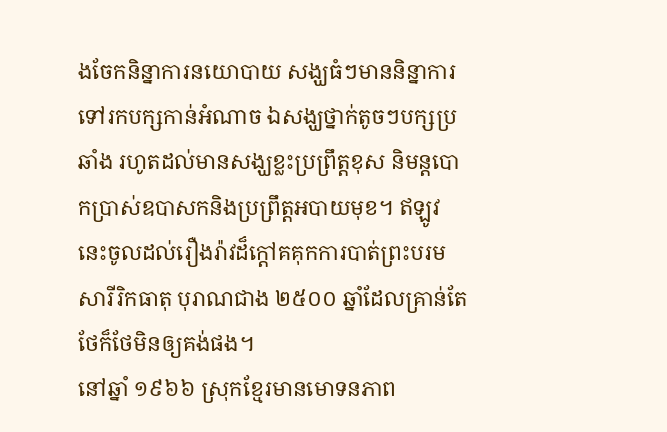ងចែកនិន្នាការនយោបាយ សង្ឃធំៗមាននិន្នាការទៅរកបក្សកាន់អំណាច ឯសង្ឃថ្នាក់តូចៗបក្សប្រឆាំង រហូតដល់មានសង្ឃខ្លះប្រព្រឹត្តខុស និមន្តបោកប្រាស់ឧបាសកនិងប្រព្រឹត្តអបាយមុខ។ ឥឡូវនេះចូលដល់រឿងរ៉ាវដ៏ក្តៅគគុកការបាត់ព្រះបរមសារីរិកធាតុ បុរាណជាង ២៥០០ ឆ្នាំដែលគ្រាន់តែថែក៏ថែមិនឲ្យគង់ផង។
នៅឆ្នាំ ១៩៦៦ ស្រុកខ្មែរមានមោទនភាព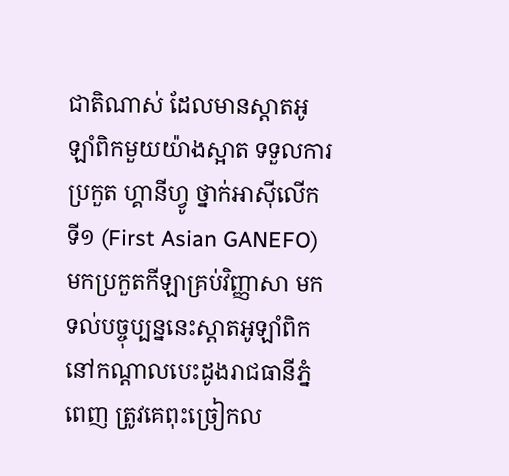ជាតិណាស់ ដែលមានស្តាតអូឡាំពិកមួយយ៉ាងស្អាត ទទួលការប្រកួត ហ្គានីហ្វូ ថ្នាក់អាស៊ីលើក ទី១ (First Asian GANEFO) មកប្រកួតកីឡាគ្រប់វិញ្ញាសា មកទល់បច្ចុប្បន្ននេះស្តាតអូឡាំពិក នៅកណ្តាលបេះដូងរាជធានីភ្នំពេញ ត្រូវគេពុះច្រៀកល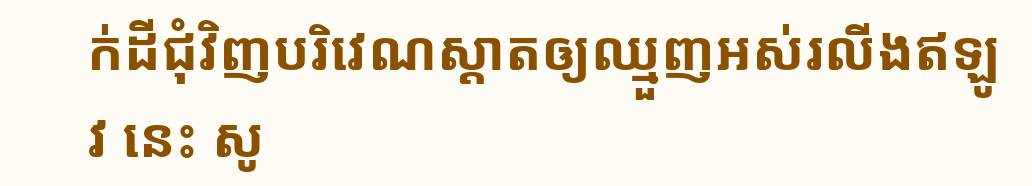ក់ដីជុំវិញបរិវេណស្តាតឲ្យឈ្មួញអស់រលីងឥឡូវ នេះ សូ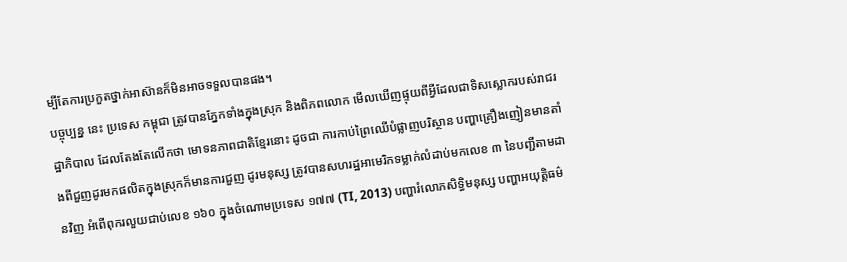ម្បីតែការប្រកួតថ្នាក់អាស៊ានក៏មិនអាចទទួលបានផង។
បច្ចុប្បន្ន នេះ ប្រទេស កម្ពុជា ត្រូវបានភ្នែកទាំងក្នុងស្រុក និងពិភពលោក មើលឃើញផ្ទុយពីអ្វីដែលជាទិសស្លោករបស់រាជរដ្ឋាភិបាល ដែលតែងតែលើកថា មោទនភាពជាតិខ្មែរនោះ ដូចជា ការកាប់ព្រៃឈើបំផ្លាញបរិស្ថាន បញ្ហាគ្រឿងញៀនមានតាំងពីជួញដូរមកផលិតក្នុងស្រុកក៏មានការជួញ ដូរមនុស្ស ត្រូវបានសហរដ្ឋអាមេរិកទម្លាក់លំដាប់មកលេខ ៣ នៃបញ្ជីតាមដានវិញ អំពើពុករលួយជាប់លេខ ១៦០ ក្នុងចំណោមប្រទេស ១៧៧ (TI, 2013) បញ្ហារំលោភសិទ្ធិមនុស្ស បញ្ហាអយុត្តិធម៌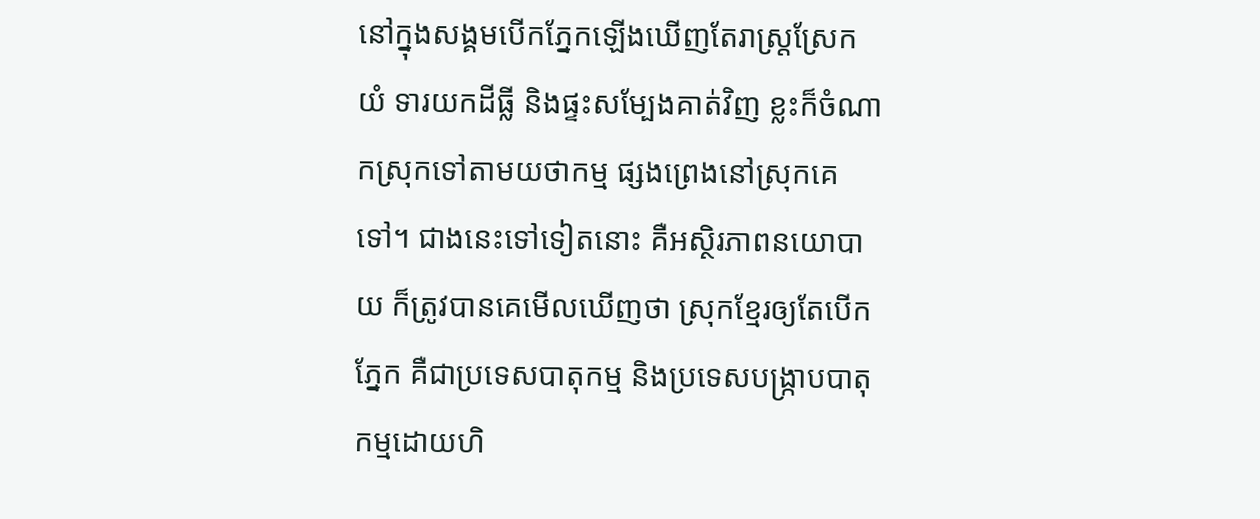នៅក្នុងសង្គមបើកភ្នែកឡើងឃើញតែរាស្រ្តស្រែកយំ ទារយកដីធ្លី និងផ្ទះសម្បែងគាត់វិញ ខ្លះក៏ចំណាកស្រុកទៅតាមយថាកម្ម ផ្សងព្រេងនៅស្រុកគេទៅ។ ជាងនេះទៅទៀតនោះ គឺអស្ថិរភាពនយោបាយ ក៏ត្រូវបានគេមើលឃើញថា ស្រុកខ្មែរឲ្យតែបើកភ្នែក គឺជាប្រទេសបាតុកម្ម និងប្រទេសបង្ក្រាបបាតុកម្មដោយហិ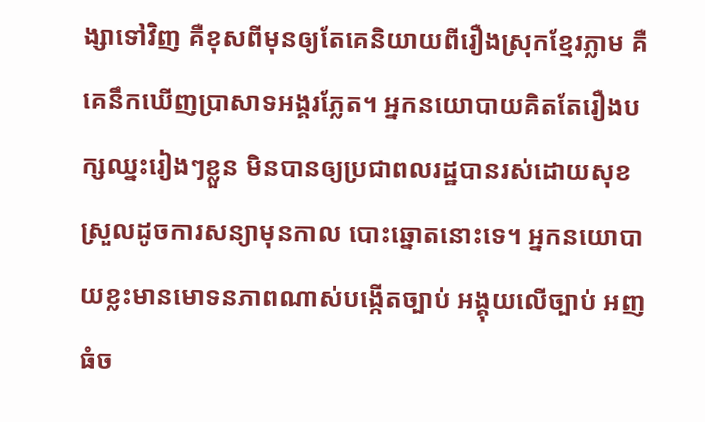ង្សាទៅវិញ គឺខុសពីមុនឲ្យតែគេនិយាយពីរឿងស្រុកខ្មែរភ្លាម គឺគេនឹកឃើញប្រាសាទអង្គរភ្លែត។ អ្នកនយោបាយគិតតែរឿងបក្សឈ្នះរៀងៗខ្លួន មិនបានឲ្យប្រជាពលរដ្ឋបានរស់ដោយសុខស្រួលដូចការសន្យាមុនកាល បោះឆ្នោតនោះទេ។ អ្នកនយោបាយខ្លះមានមោទនភាពណាស់បង្កើតច្បាប់ អង្គុយលើច្បាប់ អញធំច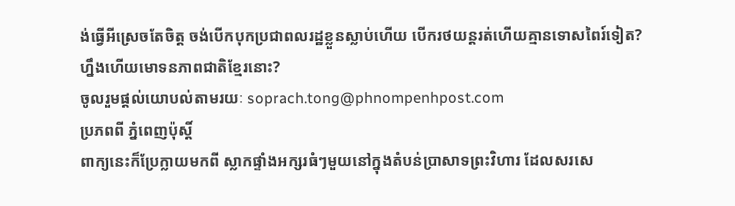ង់ធ្វើអីស្រេចតែចិត្ត ចង់បើកបុកប្រជាពលរដ្ឋខ្លួនស្លាប់ហើយ បើករថយន្តរត់ហើយគ្មានទោសពៃរ៍ទៀត? ហ្នឹងហើយមោទនភាពជាតិខ្មែរនោះ?
ចូលរួមផ្តល់យោបល់តាមរយៈ soprach.tong@phnompenhpost.com
ប្រភពពី ភ្នំពេញប៉ុស្តិ៍
ពាក្យនេះក៏ប្រែក្លាយមកពី ស្លាកផ្ទាំងអក្សរធំៗមួយនៅក្នុងតំបន់ប្រាសាទព្រះវិហារ ដែលសរសេ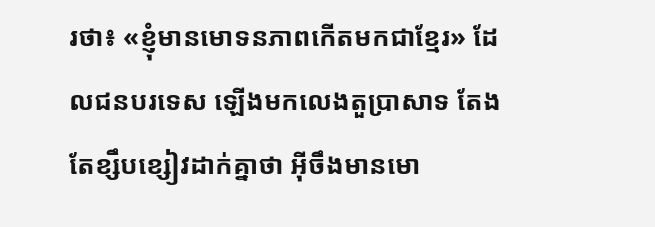រថា៖ «ខ្ញុំមានមោទនភាពកើតមកជាខ្មែរ» ដែលជនបរទេស ឡើងមកលេងតួប្រាសាទ តែងតែខ្សឹបខ្សៀវដាក់គ្នាថា អ៊ីចឹងមានមោ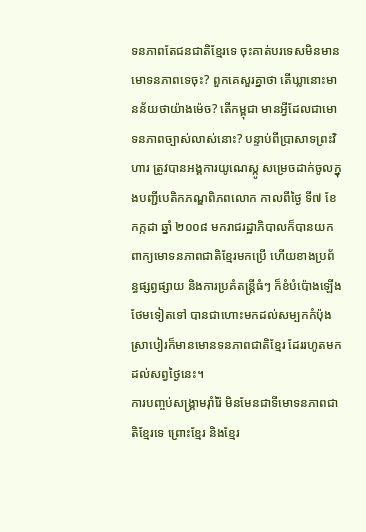ទនភាពតែជនជាតិខ្មែរទេ ចុះគាត់បរទេសមិនមានមោទនភាពទេចុះ? ពួកគេសួរគ្នាថា តើឃ្លានោះមានន័យថាយ៉ាងម៉េច? តើកម្ពុជា មានអ្វីដែលជាមោទនភាពច្បាស់លាស់នោះ? បន្ទាប់ពីប្រាសាទព្រះវិហារ ត្រូវបានអង្គការយូណេស្កូ សម្រេចដាក់ចូលក្នុងបញ្ជីបេតិកភណ្ឌពិភពលោក កាលពីថៃ្ង ទី៧ ខែ កក្កដា ឆ្នាំ ២០០៨ មករាជរដ្ឋាភិបាលក៏បានយកពាក្យមោទនភាពជាតិខ្មែរមកប្រើ ហើយខាងប្រព័ន្ធផ្សព្វផ្សាយ និងការប្រគំតន្ត្រីធំៗ ក៏ខំបំប៉ោងឡើងថែមទៀតទៅ បានជាហោះមកដល់សម្បកកំប៉ុងស្រាបៀរក៏មានមោនទនភាពជាតិខ្មែរ ដែររហូតមកដល់សព្វថ្ងៃនេះ។
ការបញ្ចប់សង្គ្រាមរ៉ាំរ៉ៃ មិនមែនជាទីមោទនភាពជាតិខ្មែរទេ ព្រោះខ្មែរ និងខ្មែរ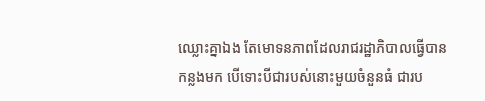ឈ្លោះគ្នាឯង តែមោទនភាពដែលរាជរដ្ឋាភិបាលធ្វើបានកន្លងមក បើទោះបីជារបស់នោះមួយចំនួនធំ ជារប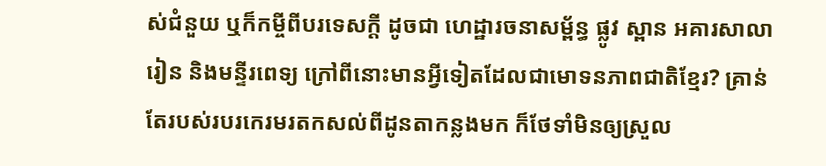ស់ជំនួយ ឬក៏កម្ចីពីបរទេសក្តី ដូចជា ហេដ្ឋារចនាសម្ព័ន្ធ ផ្លូវ ស្ពាន អគារសាលារៀន និងមន្ទីរពេទ្យ ក្រៅពីនោះមានអ្វីទៀតដែលជាមោទនភាពជាតិខ្មែរ? គ្រាន់តែរបស់របរកេរមរតកសល់ពីដូនតាកន្លងមក ក៏ថែទាំមិនឲ្យស្រួល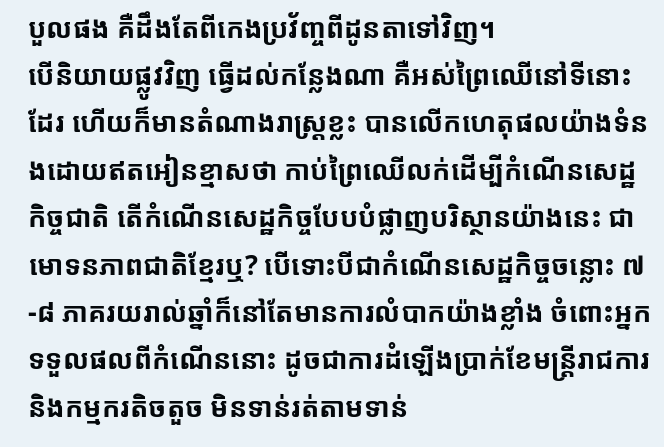បួលផង គឺដឹងតែពីកេងប្រវ័ញ្ចពីដូនតាទៅវិញ។
បើនិយាយផ្លូវវិញ ធ្វើដល់កន្លែងណា គឺអស់ព្រៃឈើនៅទីនោះដែរ ហើយក៏មានតំណាងរាស្រ្តខ្លះ បានលើកហេតុផលយ៉ាងទំនងដោយឥតអៀនខ្មាសថា កាប់ព្រៃឈើលក់ដើម្បីកំណើនសេដ្ឋកិច្ចជាតិ តើកំណើនសេដ្ឋកិច្ចបែបបំផ្លាញបរិស្ថានយ៉ាងនេះ ជាមោទនភាពជាតិខ្មែរឬ? បើទោះបីជាកំណើនសេដ្ឋកិច្ចចន្លោះ ៧-៨ ភាគរយរាល់ឆ្នាំក៏នៅតែមានការលំបាកយ៉ាងខ្លាំង ចំពោះអ្នកទទួលផលពីកំណើននោះ ដូចជាការដំឡើងប្រាក់ខែមន្ត្រីរាជការ និងកម្មករតិចតួច មិនទាន់រត់តាមទាន់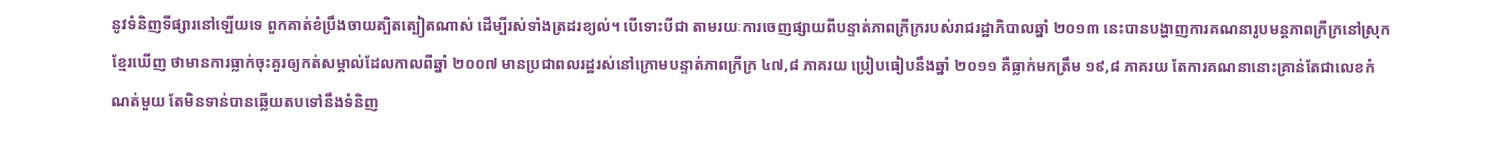នូវទំនិញទីផ្សារនៅឡើយទេ ពួកគាត់ខំប្រឹងចាយត្បិតត្បៀតណាស់ ដើម្បីរស់ទាំងត្រដរខ្យល់។ បើទោះបីជា តាមរយៈការចេញផ្សាយពីបន្ទាត់ភាពក្រីក្ររបស់រាជរដ្ឋាភិបាលឆ្នាំ ២០១៣ នេះបានបង្ហាញការគណនារូបមន្តភាពក្រីក្រនៅស្រុកខ្មែរឃើញ ថាមានការធ្លាក់ចុះគួរឲ្យកត់សម្គាល់ដែលកាលពីឆ្នាំ ២០០៧ មានប្រជាពលរដ្ឋរស់នៅក្រោមបន្ទាត់ភាពក្រីក្រ ៤៧,៨ ភាគរយ ប្រៀបធៀបនឹងឆ្នាំ ២០១១ គឺធ្លាក់មកត្រឹម ១៩,៨ ភាគរយ តែការគណនានោះគ្រាន់តែជាលេខកំណត់មួយ តែមិនទាន់បានឆ្លើយតបទៅនឹងទំនិញ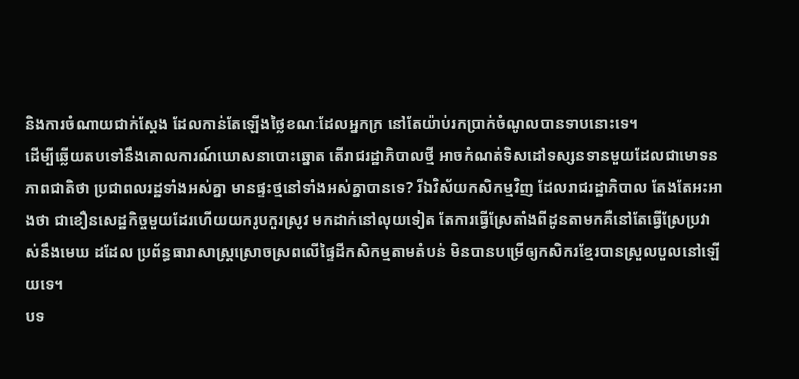និងការចំណាយជាក់ស្តែង ដែលកាន់តែឡើងថ្លៃខណៈដែលអ្នកក្រ នៅតែយ៉ាប់រកប្រាក់ចំណូលបានទាបនោះទេ។
ដើម្បីឆ្លើយតបទៅនឹងគោលការណ៍ឃោសនាបោះឆ្នោត តើរាជរដ្ឋាភិបាលថ្មី អាចកំណត់ទិសដៅទស្សនទានមួយដែលជាមោទនភាពជាតិថា ប្រជាពលរដ្ឋទាំងអស់គ្នា មានផ្ទះថ្មនៅទាំងអស់គ្នាបានទេ? រីឯវិស័យកសិកម្មវិញ ដែលរាជរដ្ឋាភិបាល តែងតែអះអាងថា ជាខឿនសេដ្ឋកិច្ចមួយដែរហើយយករូបកួរស្រូវ មកដាក់នៅលុយទៀត តែការធ្វើស្រែតាំងពីដូនតាមកគឺនៅតែធ្វើស្រែប្រវាស់នឹងមេឃ ដដែល ប្រព័ន្ធធារាសាស្រ្តស្រោចស្រពលើផ្ទៃដីកសិកម្មតាមតំបន់ មិនបានបម្រើឲ្យកសិករខ្មែរបានស្រួលបួលនៅឡើយទេ។
បទ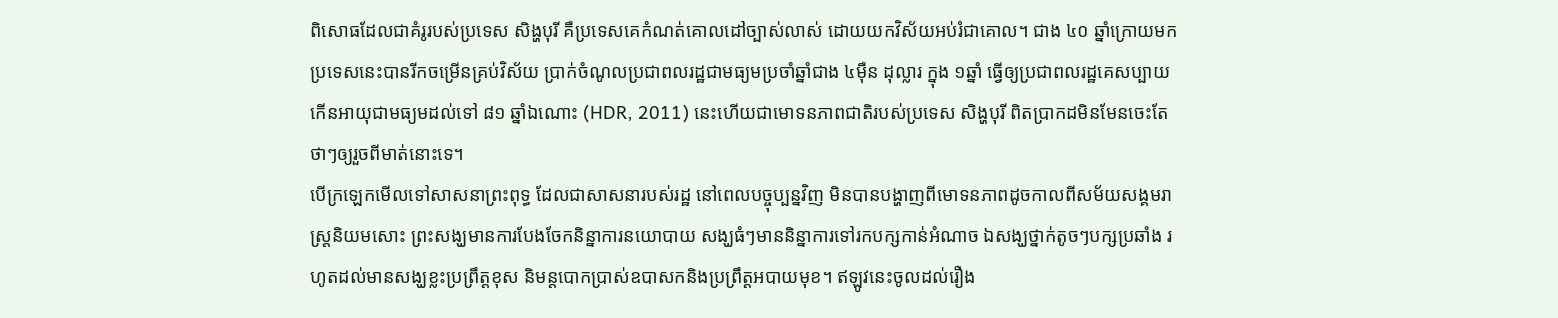ពិសោធដែលជាគំរូរបស់ប្រទេស សិង្ហបុរី គឺប្រទេសគេកំណត់គោលដៅច្បាស់លាស់ ដោយយកវិស័យអប់រំជាគោល។ ជាង ៤០ ឆ្នាំក្រោយមកប្រទេសនេះបានរីកចម្រើនគ្រប់វិស័យ ប្រាក់ចំណូលប្រជាពលរដ្ឋជាមធ្យមប្រចាំឆ្នាំជាង ៤ម៉ឺន ដុល្លារ ក្នុង ១ឆ្នាំ ធ្វើឲ្យប្រជាពលរដ្ឋគេសប្បាយកើនអាយុជាមធ្យមដល់ទៅ ៨១ ឆ្នាំឯណោះ (HDR, 2011) នេះហើយជាមោទនភាពជាតិរបស់ប្រទេស សិង្ហបុរី ពិតប្រាកដមិនមែនចេះតែថាៗឲ្យរួចពីមាត់នោះទេ។
បើក្រឡេកមើលទៅសាសនាព្រះពុទ្ធ ដែលជាសាសនារបស់រដ្ឋ នៅពេលបច្ចុប្បន្នវិញ មិនបានបង្ហាញពីមោទនភាពដូចកាលពីសម័យសង្គមរាស្ត្រនិយមសោះ ព្រះសង្ឃមានការបែងចែកនិន្នាការនយោបាយ សង្ឃធំៗមាននិន្នាការទៅរកបក្សកាន់អំណាច ឯសង្ឃថ្នាក់តូចៗបក្សប្រឆាំង រហូតដល់មានសង្ឃខ្លះប្រព្រឹត្តខុស និមន្តបោកប្រាស់ឧបាសកនិងប្រព្រឹត្តអបាយមុខ។ ឥឡូវនេះចូលដល់រឿង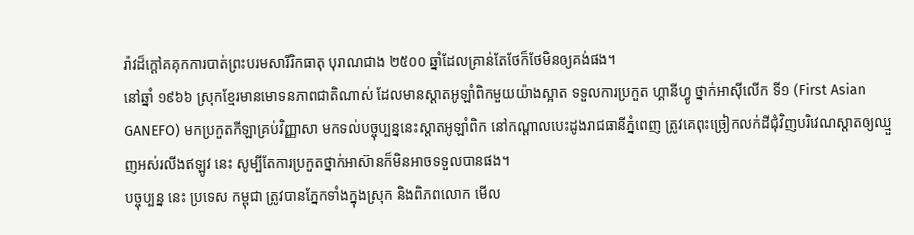រ៉ាវដ៏ក្តៅគគុកការបាត់ព្រះបរមសារីរិកធាតុ បុរាណជាង ២៥០០ ឆ្នាំដែលគ្រាន់តែថែក៏ថែមិនឲ្យគង់ផង។
នៅឆ្នាំ ១៩៦៦ ស្រុកខ្មែរមានមោទនភាពជាតិណាស់ ដែលមានស្តាតអូឡាំពិកមួយយ៉ាងស្អាត ទទួលការប្រកួត ហ្គានីហ្វូ ថ្នាក់អាស៊ីលើក ទី១ (First Asian GANEFO) មកប្រកួតកីឡាគ្រប់វិញ្ញាសា មកទល់បច្ចុប្បន្ននេះស្តាតអូឡាំពិក នៅកណ្តាលបេះដូងរាជធានីភ្នំពេញ ត្រូវគេពុះច្រៀកលក់ដីជុំវិញបរិវេណស្តាតឲ្យឈ្មួញអស់រលីងឥឡូវ នេះ សូម្បីតែការប្រកួតថ្នាក់អាស៊ានក៏មិនអាចទទួលបានផង។
បច្ចុប្បន្ន នេះ ប្រទេស កម្ពុជា ត្រូវបានភ្នែកទាំងក្នុងស្រុក និងពិភពលោក មើល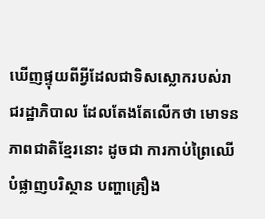ឃើញផ្ទុយពីអ្វីដែលជាទិសស្លោករបស់រាជរដ្ឋាភិបាល ដែលតែងតែលើកថា មោទនភាពជាតិខ្មែរនោះ ដូចជា ការកាប់ព្រៃឈើបំផ្លាញបរិស្ថាន បញ្ហាគ្រឿង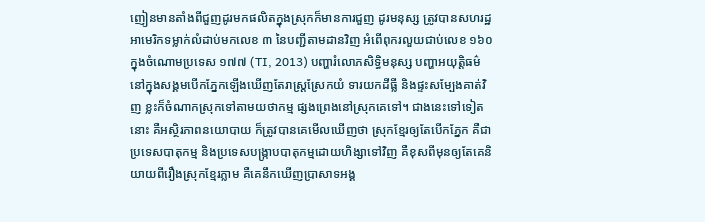ញៀនមានតាំងពីជួញដូរមកផលិតក្នុងស្រុកក៏មានការជួញ ដូរមនុស្ស ត្រូវបានសហរដ្ឋអាមេរិកទម្លាក់លំដាប់មកលេខ ៣ នៃបញ្ជីតាមដានវិញ អំពើពុករលួយជាប់លេខ ១៦០ ក្នុងចំណោមប្រទេស ១៧៧ (TI, 2013) បញ្ហារំលោភសិទ្ធិមនុស្ស បញ្ហាអយុត្តិធម៌នៅក្នុងសង្គមបើកភ្នែកឡើងឃើញតែរាស្រ្តស្រែកយំ ទារយកដីធ្លី និងផ្ទះសម្បែងគាត់វិញ ខ្លះក៏ចំណាកស្រុកទៅតាមយថាកម្ម ផ្សងព្រេងនៅស្រុកគេទៅ។ ជាងនេះទៅទៀតនោះ គឺអស្ថិរភាពនយោបាយ ក៏ត្រូវបានគេមើលឃើញថា ស្រុកខ្មែរឲ្យតែបើកភ្នែក គឺជាប្រទេសបាតុកម្ម និងប្រទេសបង្ក្រាបបាតុកម្មដោយហិង្សាទៅវិញ គឺខុសពីមុនឲ្យតែគេនិយាយពីរឿងស្រុកខ្មែរភ្លាម គឺគេនឹកឃើញប្រាសាទអង្គ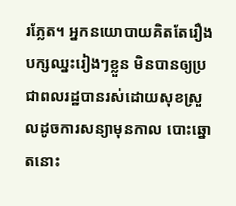រភ្លែត។ អ្នកនយោបាយគិតតែរឿងបក្សឈ្នះរៀងៗខ្លួន មិនបានឲ្យប្រជាពលរដ្ឋបានរស់ដោយសុខស្រួលដូចការសន្យាមុនកាល បោះឆ្នោតនោះ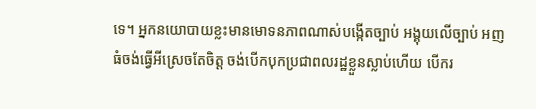ទេ។ អ្នកនយោបាយខ្លះមានមោទនភាពណាស់បង្កើតច្បាប់ អង្គុយលើច្បាប់ អញធំចង់ធ្វើអីស្រេចតែចិត្ត ចង់បើកបុកប្រជាពលរដ្ឋខ្លួនស្លាប់ហើយ បើករ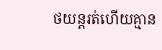ថយន្តរត់ហើយគ្មាន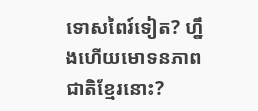ទោសពៃរ៍ទៀត? ហ្នឹងហើយមោទនភាពជាតិខ្មែរនោះ?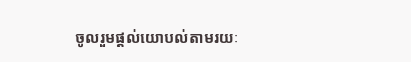ចូលរួមផ្តល់យោបល់តាមរយៈ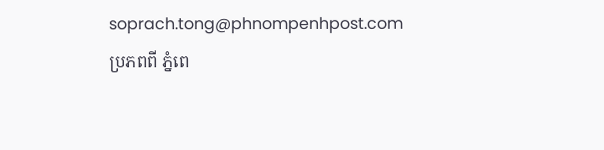soprach.tong@phnompenhpost.com
ប្រភពពី ភ្នំពេ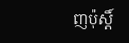ញប៉ុស្តិ៍